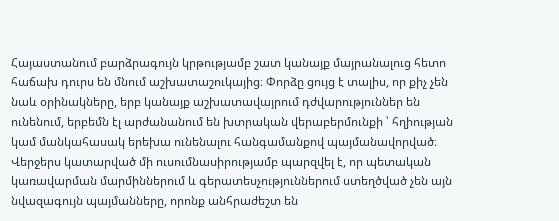Հայաստանում բարձրագույն կրթությամբ շատ կանայք մայրանալուց հետո հաճախ դուրս են մնում աշխատաշուկայից։ Փորձը ցույց է տալիս, որ քիչ չեն նաև օրինակները, երբ կանայք աշխատավայրում դժվարություններ են ունենում, երբեմն էլ արժանանում են խտրական վերաբերմունքի ՝ հղիության կամ մանկահասակ երեխա ունենալու հանգամանքով պայմանավորված։ Վերջերս կատարված մի ուսումնասիրությամբ պարզվել է, որ պետական կառավարման մարմիններում և գերատեսչություններում ստեղծված չեն այն նվազագույն պայմանները, որոնք անհրաժեշտ են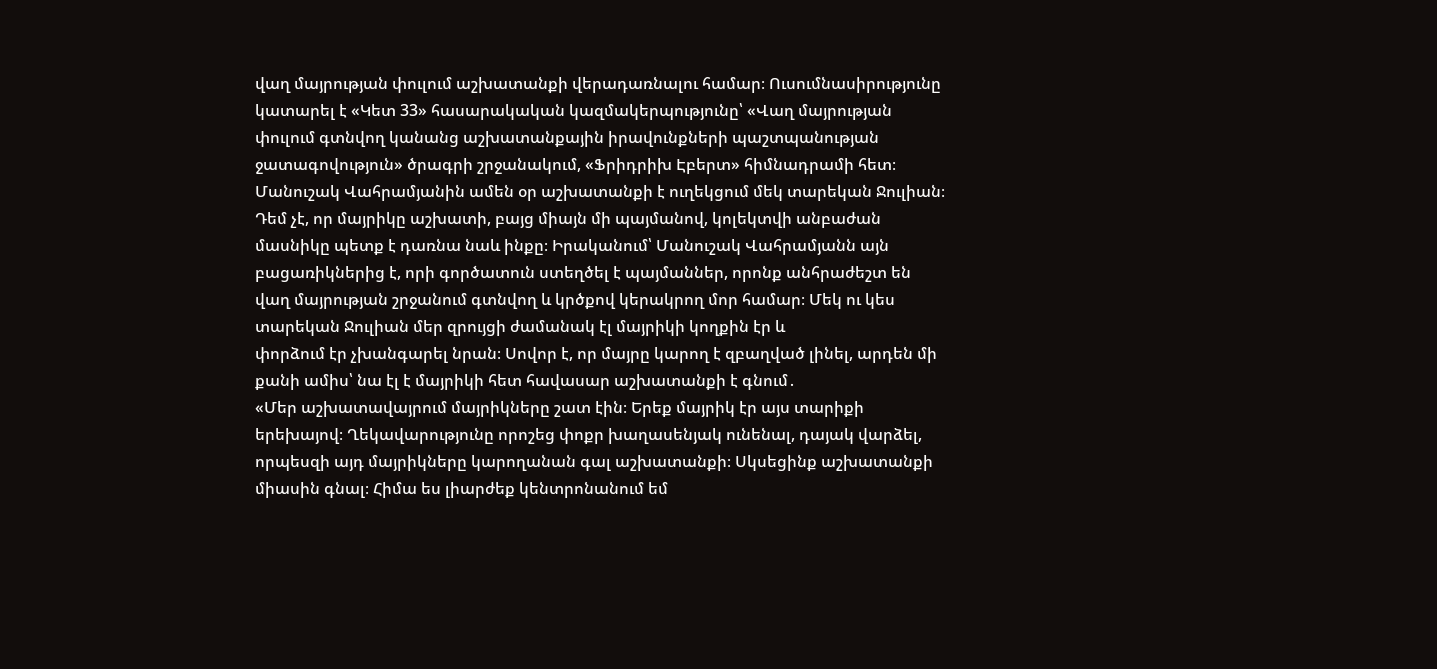վաղ մայրության փուլում աշխատանքի վերադառնալու համար։ Ուսումնասիրությունը կատարել է «Կետ 33» հասարակական կազմակերպությունը՝ «Վաղ մայրության փուլում գտնվող կանանց աշխատանքային իրավունքների պաշտպանության ջատագովություն» ծրագրի շրջանակում, «Ֆրիդրիխ Էբերտ» հիմնադրամի հետ։
Մանուշակ Վահրամյանին ամեն օր աշխատանքի է ուղեկցում մեկ տարեկան Ջուլիան։ Դեմ չէ, որ մայրիկը աշխատի, բայց միայն մի պայմանով, կոլեկտվի անբաժան մասնիկը պետք է դառնա նաև ինքը։ Իրականում՝ Մանուշակ Վահրամյանն այն բացառիկներից է, որի գործատուն ստեղծել է պայմաններ, որոնք անհրաժեշտ են վաղ մայրության շրջանում գտնվող և կրծքով կերակրող մոր համար։ Մեկ ու կես տարեկան Ջուլիան մեր զրույցի ժամանակ էլ մայրիկի կողքին էր և
փորձում էր չխանգարել նրան։ Սովոր է, որ մայրը կարող է զբաղված լինել, արդեն մի քանի ամիս՝ նա էլ է մայրիկի հետ հավասար աշխատանքի է գնում․
«Մեր աշխատավայրում մայրիկները շատ էին։ Երեք մայրիկ էր այս տարիքի երեխայով։ Ղեկավարությունը որոշեց փոքր խաղասենյակ ունենալ, դայակ վարձել, որպեսզի այդ մայրիկները կարողանան գալ աշխատանքի։ Սկսեցինք աշխատանքի միասին գնալ։ Հիմա ես լիարժեք կենտրոնանում եմ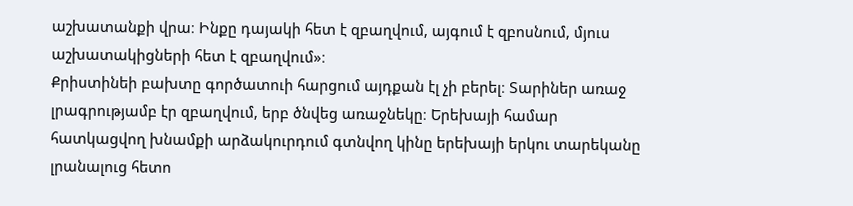աշխատանքի վրա։ Ինքը դայակի հետ է զբաղվում, այգում է զբոսնում, մյուս աշխատակիցների հետ է զբաղվում»։
Քրիստինեի բախտը գործատուի հարցում այդքան էլ չի բերել։ Տարիներ առաջ լրագրությամբ էր զբաղվում, երբ ծնվեց առաջնեկը։ Երեխայի համար հատկացվող խնամքի արձակուրդում գտնվող կինը երեխայի երկու տարեկանը լրանալուց հետո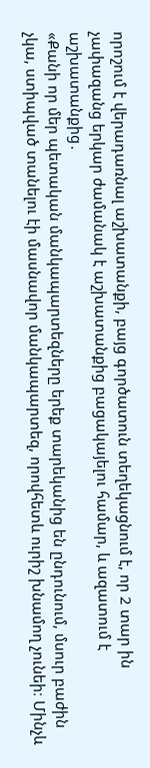որոշում է վերադառնալ աշխատանքի, բայց գործատուն տեղեկացնում է, որ 2 տար ին չափազանց երկար ժամանակ է աշխատանքից բացակայելու համար, և ազատում է աշխատանքից․
«Քանի որ մեր պետական մանկապարտեզները երեք տարեկանից են ընդունում, մսուր բաժին չկա, ստիպված տանելու էի մասնավոր մանկապարտեզ, որովհետև ուրիշ խնամող չունեի։ Մինչև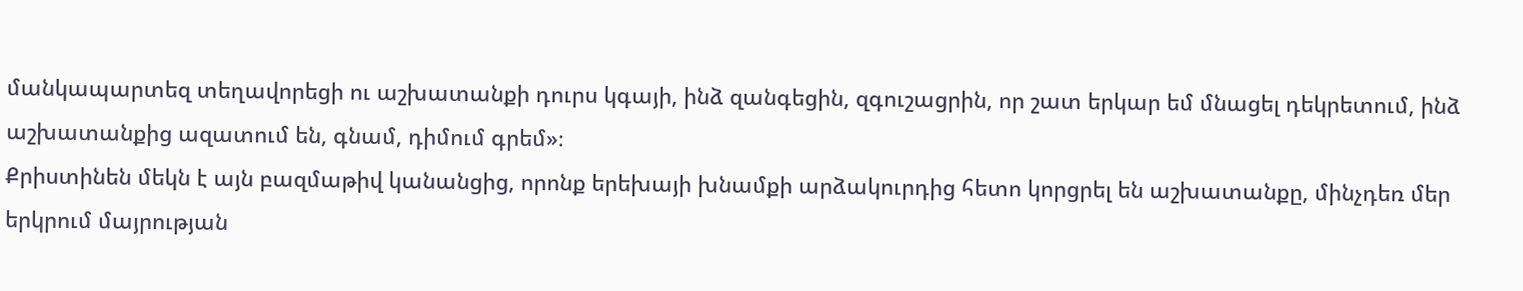մանկապարտեզ տեղավորեցի ու աշխատանքի դուրս կգայի, ինձ զանգեցին, զգուշացրին, որ շատ երկար եմ մնացել դեկրետում, ինձ աշխատանքից ազատում են, գնամ, դիմում գրեմ»։
Քրիստինեն մեկն է այն բազմաթիվ կանանցից, որոնք երեխայի խնամքի արձակուրդից հետո կորցրել են աշխատանքը, մինչդեռ մեր երկրում մայրության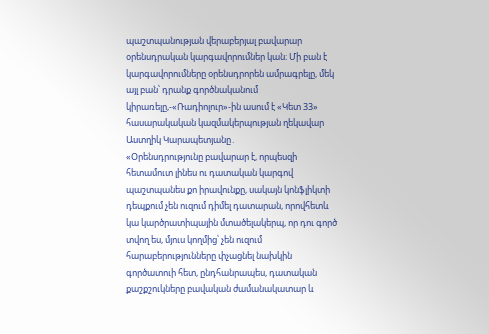պաշտպանության վերաբերյալ բավարար օրենսդրական կարգավորումներ կան։ Մի բան է կարգավորումները օրենսդրորեն ամրագրելը, մեկ այլ բան՝ դրանք գործնականում կիրառելը,-«Ռադիոլուր»-ին ասում է «Կետ 33» հասարակական կազմակերպության ղեկավար Աստղիկ Կարապետյանը․
«Օրենսդրությունը բավարար է, որպեսզի հետամուտ լինես ու դատական կարգով պաշտպանես քո իրավունքը, սակայն կոնֆլիկտի դեպքում չեն ուզում դիմել դատարան, որովհետև կա կարծրատիպային մտածելակերպ, որ դու գործ տվող ես, մյուս կողմից՝ չեն ուզում հարաբերությունները փչացնել նախկին գործատուի հետ, ընդհանրապես, դատական քաշքշուկները բավական ժամանակատար և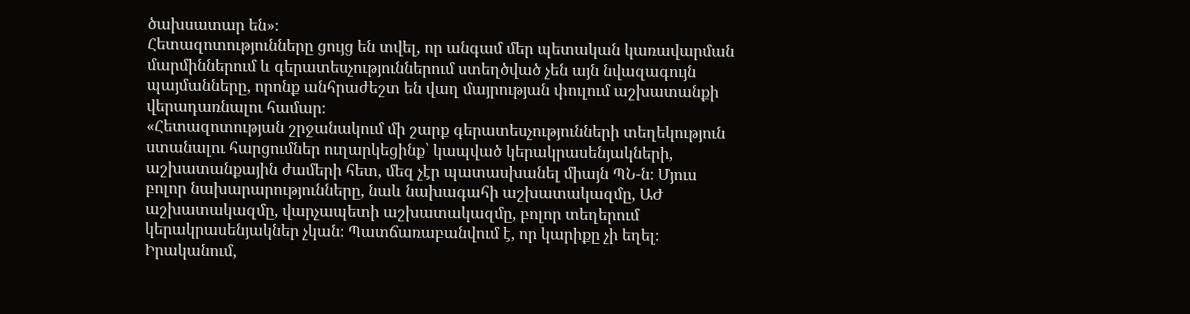ծախսատար են»։
Հետազոտությունները ցույց են տվել, որ անգամ մեր պետական կառավարման մարմիններում և գերատեսչություններում ստեղծված չեն այն նվազագույն պայմանները, որոնք անհրաժեշտ են վաղ մայրության փուլում աշխատանքի վերադառնալու համար։
«Հետազոտության շրջանակում մի շարք գերատեսչությունների տեղեկություն ստանալու հարցումներ ուղարկեցինք՝ կապված կերակրասենյակների, աշխատանքային ժամերի հետ, մեզ չէր պատասխանել միայն ՊՆ-ն։ Մյուս բոլոր նախարարությունները, նաև նախագահի աշխատակազմը, ԱԺ աշխատակազմը, վարչապետի աշխատակազմը, բոլոր տեղերում կերակրասենյակներ չկան։ Պատճառաբանվում է, որ կարիքը չի եղել։ Իրականում,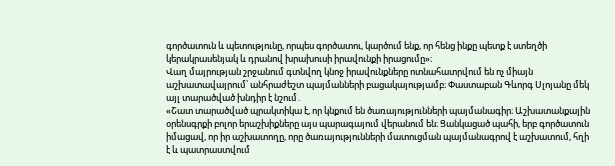գործատուն և պետությունը, որպես գործատու, կարծում ենք, որ հենց ինքը պետք է ստեղծի կերակրասենյակ և դրանով խրախուսի իրավունքի իրացումը»։
Վաղ մայրության շրջանում գտնվող կնոջ իրավունքները ոտնահատրվում են ոչ միայն աշխատավայրում՝ անհրաժեշտ պայմանների բացակայությամբ։ Փաստաբան Գևորգ Սլոյանը մեկ այլ տարածված խնդիր է նշում․
«Շատ տարածված պրակտիկա է, որ կնքում են ծառայությունների պայմանագիր։ Աշխատանքային օրենսգրքի բոլոր երաշխիքները այս պարագայում վերանում են։ Ցանկացած պահի, երբ գործատուն իմացավ, որ իր աշխատողը, որը ծառայությունների մատուցման պայմանագրով է աշխատում, հղի է և պատրաստվում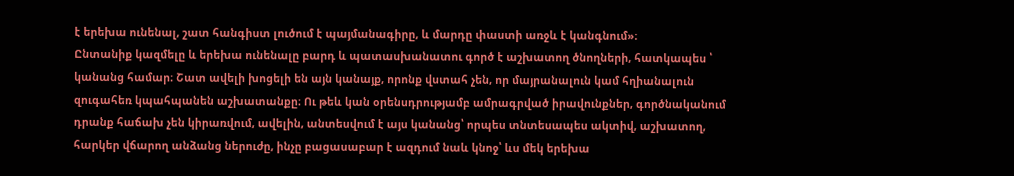է երեխա ունենալ, շատ հանգիստ լուծում է պայմանագիրը, և մարդը փաստի առջև է կանգնում»։
Ընտանիք կազմելը և երեխա ունենալը բարդ և պատասխանատու գործ է աշխատող ծնողների, հատկապես ՝ կանանց համար։ Շատ ավելի խոցելի են այն կանայք, որոնք վստահ չեն, որ մայրանալուն կամ հղիանալուն զուգահեռ կպահպանեն աշխատանքը։ Ու թեև կան օրենսդրությամբ ամրագրված իրավունքներ, գործնականում դրանք հաճախ չեն կիրառվում, ավելին, անտեսվում է այս կանանց՝ որպես տնտեսապես ակտիվ, աշխատող, հարկեր վճարող անձանց ներուժը, ինչը բացասաբար է ազդում նաև կնոջ՝ ևս մեկ երեխա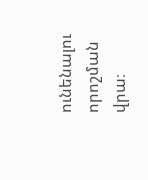ունենալու որոշման վրա։